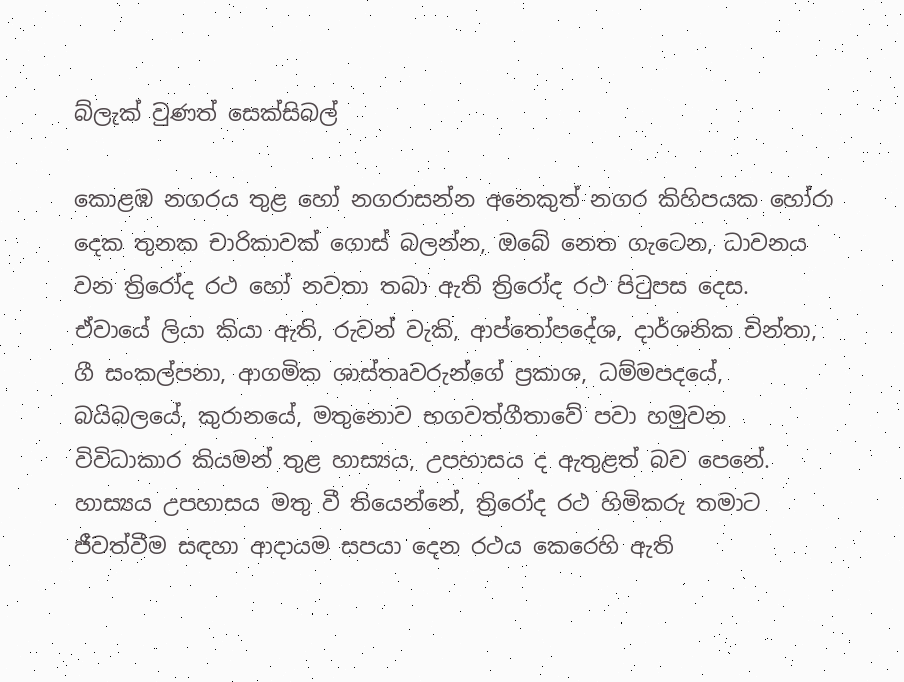බ්ලැක් වුණත් සෙක්සිබල්

කොළඹ නගරය තුළ හෝ නගරාසන්න අනෙකුත් නගර කිහිපයක හෝරා දෙක තුනක චාරිකාවක් ගොස් බලන්න, ඔබේ නෙත ගැටෙන, ධාවනය වන ත්‍රිරෝද රථ හෝ නවතා තබා ඇති ත්‍රිරෝද රථ පිටුපස දෙස. ඒවායේ ලියා කියා ඇති, රුවන් වැකි, ආප්තෝපදේශ, දාර්ශනික චින්තා, ගී සංකල්පනා, ආගමික ශාස්තෘවරුන්ගේ ප්‍රකාශ, ධම්මපදයේ, බයිබලයේ, කුරානයේ, මතුනොව භගවත්ගීතාවේ පවා හමුවන විවිධාකාර කියමන් තුළ හාස්‍යය, උපහාසය ද ඇතුළත් බව පෙනේ. හාස්‍යය උපහාසය මතු වී තියෙන්නේ, ත්‍රිරෝද රථ හිමිකරු තමාට ජීවත්වීම සඳහා ආදායම සපයා දෙන රථය කෙරෙහි ඇති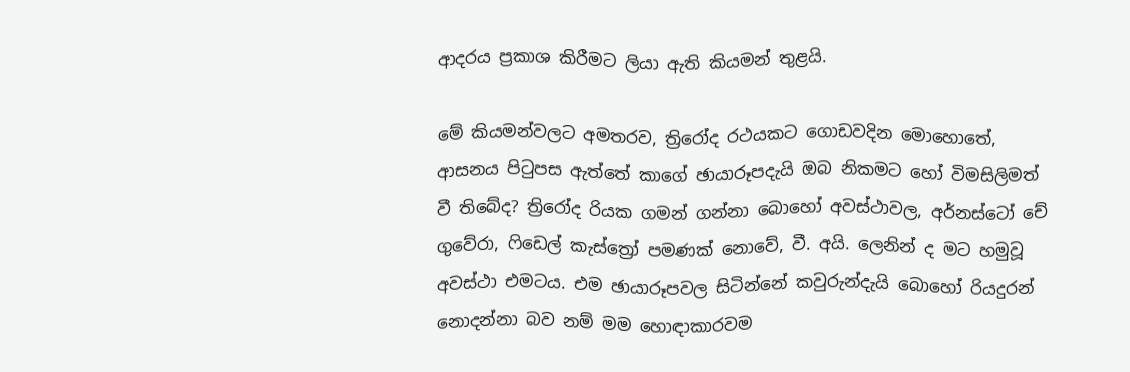ආදරය ප්‍රකාශ කිරීමට ලියා ඇති කියමන් තුළයි.

මේ කියමන්වලට අමතරව, ත්‍රිරෝද රථයකට ගොඩවදින මොහොතේ, ආසනය පිටුපස ඇත්තේ කාගේ ඡායාරූපදැයි ඔබ නිකමට හෝ විමසිලිමත් වී තිබේද? ත්‍රිරෝද රියක ගමන් ගන්නා බොහෝ අවස්ථාවල, අර්නස්ටෝ චේ ගුවේරා, ෆිඩෙල් කැස්ත්‍රෝ පමණක් නොවේ, වී. අයි. ලෙනින් ද මට හමුවූ අවස්ථා එමටය. එම ඡායාරූපවල සිටින්නේ කවුරුන්දැයි බොහෝ රියදුරන් නොදන්නා බව නම් මම හොඳාකාරවම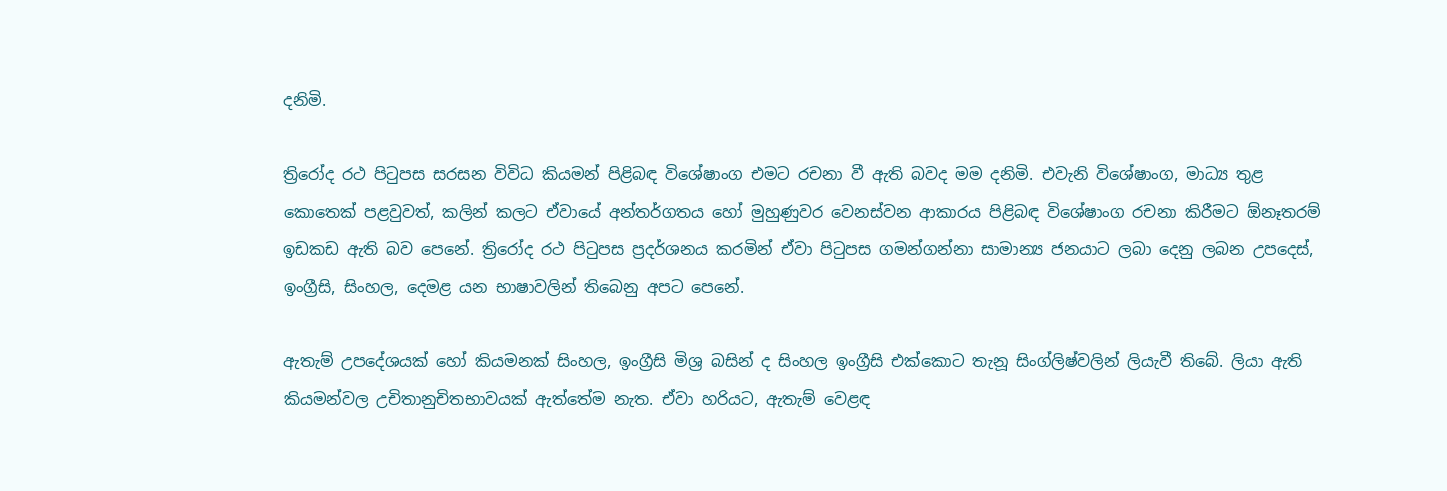දනිමි.

ත්‍රිරෝද රථ පිටුපස සරසන විවිධ කියමන් පිළිබඳ විශේෂාංග එමට රචනා වී ඇති බවද මම දනිමි. එවැනි විශේෂාංග, මාධ්‍ය තුළ කොතෙක් පළවුවත්, කලින් කලට ඒවායේ අන්තර්ගතය හෝ මුහුණුවර වෙනස්වන ආකාරය පිළිබඳ විශේෂාංග රචනා කිරීමට ඕනෑතරම් ඉඩකඩ ඇති බව පෙනේ. ත්‍රිරෝද රථ පිටුපස ප්‍රදර්ශනය කරමින් ඒවා පිටුපස ගමන්ගන්නා සාමාන්‍ය ජනයාට ලබා දෙනු ලබන උපදෙස්, ඉංග්‍රීසි, සිංහල, දෙමළ යන භාෂාවලින් තිබෙනු අපට පෙනේ.

ඇතැම් උපදේශයක් හෝ කියමනක් සිංහල, ඉංග්‍රීසි මිශ්‍ර බසින් ද සිංහල ඉංග්‍රීසි එක්කොට තැනූ සිංග්ලිෂ්වලින් ලියැවී තිබේ. ලියා ඇති කියමන්වල උචිතානුචිතභාවයක් ඇත්තේම නැත. ඒවා හරියට, ඇතැම් වෙළඳ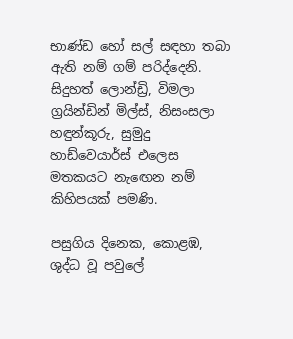භාණ්ඩ හෝ සල් සඳහා තබා ඇති නම් ගම් පරිද්දෙනි. සිදුහත් ලොන්ඩ්‍රි, විමලා ග්‍රයින්ඩින් මිල්ස්, නිසංසලා හඳුන්කූරු, සුමුදු හාඩ්වෙයාර්ස් එලෙස මතකයට නැඟෙන නම් කිහිපයක් පමණි.

පසුගිය දිනෙක, කොළඹ, ශුද්ධ වූ පවුලේ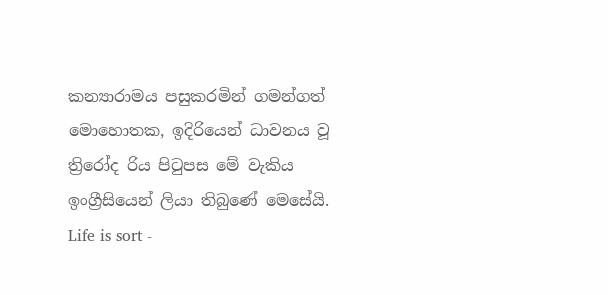කන්‍යාරාමය පසුකරමින් ගමන්ගත් මොහොතක, ඉදිරියෙන් ධාවනය වූ ත්‍රිරෝද රිය පිටුපස මේ වැකිය ඉංග්‍රීසියෙන් ලියා තිබුණේ මෙසේයි. Life is sort -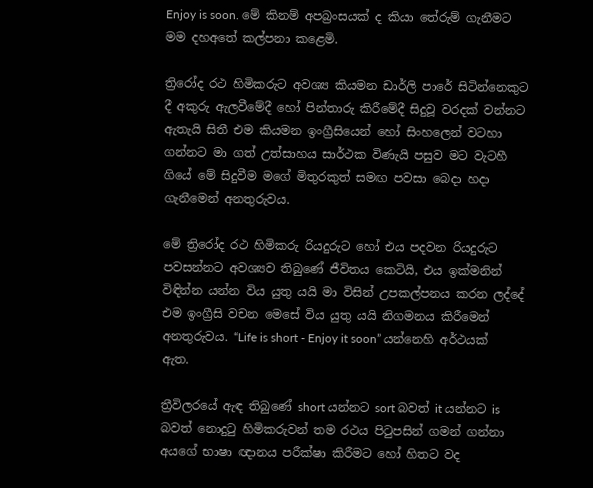Enjoy is soon. මේ කිනම් අපබ්‍රංසයක් ද කියා තේරුම් ගැනීමට මම දහඅතේ කල්පනා කළෙමි.

ත්‍රිරෝද රථ හිමිකරුට අවශ්‍ය කියමන ඩාර්ලි පාරේ සිටින්නෙකුට දී අකුරු ඇලවීමේදී හෝ පින්තාරු කිරීමේදී සිදුවූ වරදක් වන්නට ඇතැයි සිතී එම කියමන ඉංග්‍රීසියෙන් හෝ සිංහලෙන් වටහා ගන්නට මා ගත් උත්සාහය සාර්ථක විණැයි පසුව මට වැටහී ගියේ මේ සිදුවීම මගේ මිතුරකුත් සමඟ පවසා බෙදා හදා ගැනීමෙන් අනතුරුවය.

මේ ත්‍රිරෝද රථ හිමිකරු රියදුරුට හෝ එය පදවන රියදුරුට පවසන්නට අවශ්‍යව තිබුණේ ජීවිතය කෙටියි, එය ඉක්මනින් විඳින්න යන්න විය යුතු යයි මා විසින් උපකල්පනය කරන ලද්දේ එම ඉංග්‍රීසි වචන මෙසේ විය යුතු යයි නිගමනය කිරීමෙන් අනතුරුවය. “Life is short - Enjoy it soon” යන්නෙහි අර්ථයක් ඇත.

ත්‍රීවිලරයේ ඇඳ තිබුණේ short යන්නට sort බවත් it යන්නට is බවත් නොදුටු හිමිකරුවන් තම රථය පිටුපසින් ගමන් ගන්නා අයගේ භාෂා ඥානය පරීක්ෂා කිරීමට හෝ හිතට වද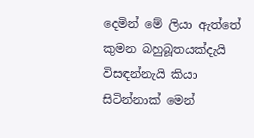දෙමින් මේ ලියා ඇත්තේ කුමන බහුබූතයක්දැයි විසඳන්නැයි කියා සිටින්නාක් මෙන්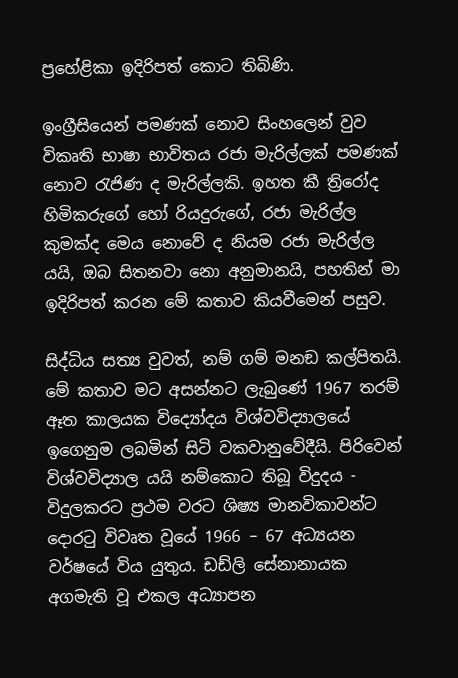ප්‍රහේළිකා ඉදිරිපත් කොට තිබිණි.

ඉංග්‍රීසියෙන් පමණක් නොව සිංහලෙන් වුව විකෘති භාෂා භාවිතය රජා මැරිල්ලක් පමණක් නොව රැජිණ ද මැරිල්ලකි. ඉහත කී ත්‍රිරෝද හිමිකරුගේ හෝ රියදුරුගේ, රජා මැරිල්ල කුමක්ද මෙය නොවේ ද නියම රජා මැරිල්ල යයි, ඔබ සිතනවා නො අනුමානයි, පහතින් මා ඉදිරිපත් කරන මේ කතාව කියවීමෙන් පසුව.

සිද්ධිය සත්‍ය වුවත්, නම් ගම් මනඞ කල්පිතයි. මේ කතාව මට අසන්නට ලැබුණේ 1967 තරම් ඈත කාලයක විද්‍යෝදය විශ්වවිද්‍යාලයේ ඉගෙනුම ලබමින් සිටි වකවානුවේදීයි. පිරිවෙන් විශ්වවිද්‍යාල යයි නම්කොට තිබූ විදුදය - විදුලකරට ප්‍රථම වරට ශිෂ්‍ය මානවිකාවන්ට දොරටු විවෘත වූයේ 1966 – 67 අධ්‍යයන වර්ෂයේ විය යුතුය. ඩඩ්ලි සේනානායක අගමැති වූ එකල අධ්‍යාපන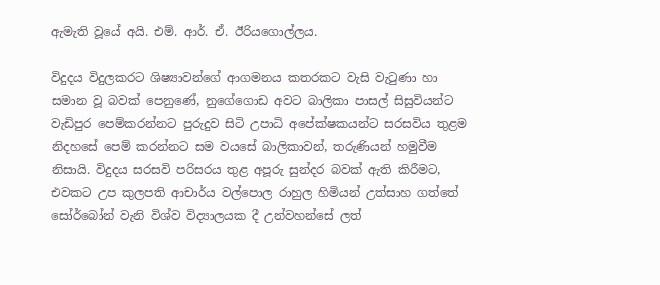ඇමැති වූයේ අයි. එම්. ආර්. ඒ. ඊරියගොල්ලය.

විදුදය විදුලකරට ශිෂ්‍යාවන්ගේ ආගමනය කතරකට වැසි වැටුණා හා සමාන වූ බවක් පෙනුණේ, නුගේගොඩ අවට බාලිකා පාසල් සිසුවියන්ට වැඩිපුර පෙම්කරන්නට පුරුදුව සිටි උපාධි අපේක්ෂකයන්ට සරසවිය තුළම නිදහසේ පෙම් කරන්නට සම වයසේ බාලිකාවන්, තරුණියන් හමුවීම නිසායි. විදුදය සරසවි පරිසරය තුළ අපූරු සුන්දර බවක් ඇති කිරීමට, එවකට උප කුලපති ආචාර්ය වල්පොල රාහුල හිමියන් උත්සාහ ගත්තේ සෝර්බෝන් වැනි විශ්ව විද්‍යාලයක දී උන්වහන්සේ ලත්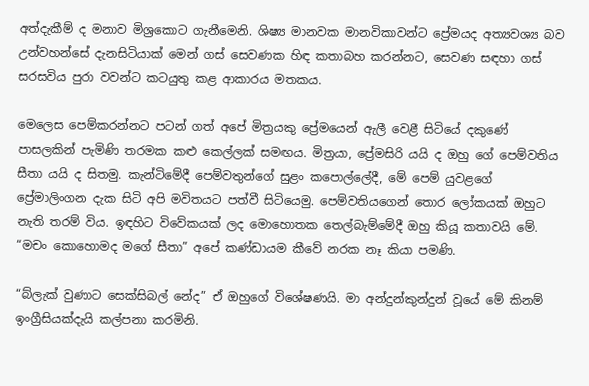අත්දැකීම් ද මනාව මිශ්‍රකොට ගැනීමෙනි. ශිෂ්‍ය මානවක මානවිකාවන්ට ප්‍රේමයද අත්‍යවශ්‍ය බව උන්වහන්සේ දැනසිටියාක් මෙන් ගස් සෙවණක හිඳ කතාබහ කරන්නට, සෙවණ සඳහා ගස් සරසවිය පුරා වවන්ට කටයුතු කළ ආකාරය මතකය.

මෙලෙස පෙම්කරන්නට පටන් ගත් අපේ මිත්‍රයකු ප්‍රේමයෙන් ඇලී වෙළී සිටියේ දකුණේ පාසලකින් පැමිණි තරමක කළු කෙල්ලක් සමඟය. මිත්‍රයා, ප්‍රේමසිරි යයි ද ඔහු ගේ පෙම්වතිය සීතා යයි ද සිතමු. කැන්ටිමේදී පෙම්වතුන්ගේ සුළං කපොල්ලේදී, මේ පෙම් යුවළගේ ප්‍රේමාලිංගන දැක සිටි අපි මවිතයට පත්වී සිටියෙමු. පෙම්වතියගෙන් තොර ලෝකයක් ඔහුට නැති තරම් විය. ඉඳහිට විවේකයක් ලද මොහොතක තෙල්බැම්මේදී ඔහු කියූ කතාවයි මේ. “මචං කොහොමද මගේ සීතා” අපේ කණ්ඩායම කීවේ නරක නෑ කියා පමණි.

“බ්ලැක් වුණාට සෙක්සිබල් නේද” ඒ ඔහුගේ විශේෂණයි. මා අන්දුන්කුන්දුන් වූයේ මේ කිනම් ඉංග්‍රීසියක්දැයි කල්පනා කරමිනි.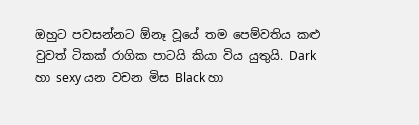ඔහුට පවසන්නට ඕනෑ වූයේ තම පෙම්වතිය කළු වුවත් ටිකක් රාගික පාටයි කියා විය යුතුයි. Dark හා sexy යන වචන මිස Black හා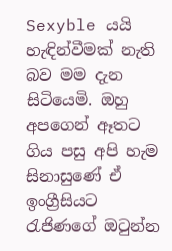Sexyble යයි හැඳින්වීමක් නැති බව මම දැන සිටියෙමි. ඔහු අපගෙන් ඈතට ගිය පසු අපි හැම සිනාසුණේ ඒ ඉංග්‍රීසියට රැජිණගේ ඔටුන්න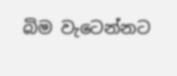බිම වැටෙන්නට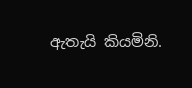ඇතැයි කියමිනි.